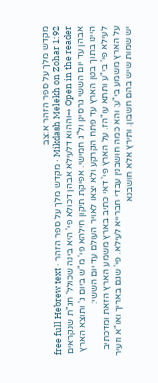מקדש מלך על ספר הזהר א:צב
Mikdash Melekh on Zohar 1:92 · מקדש מלך על ספר הזהר · free full Hebrew text
Open in the reader →וההוא דלעילא אבהן דכולא פי' היא בינה שכולל' חג"ת שנקראים אבהן עד יום הששי גרסינן ול"ג חמישי. אפיקת תיקון חילהא פי' מ"ש ביום ג' ותוצא הארץ היינו בתוך בטן הארץ עד פתח הקרקע ולא יצאו לאויר העולם עד יום הששי:
לעילא פי' בי"ע ותתא עו"הז. על הארץ פי' דאי כתיב בארץ משמע הארץ הזאת ומדכתיב על הארץ משמע בי"ע: והא כמה חושבנין עבדי חברייא לעילא. פי' שגם באריך ואו"א וזעיר יש שמות שיש בהם חשבון. ותירץ אלא חושבנא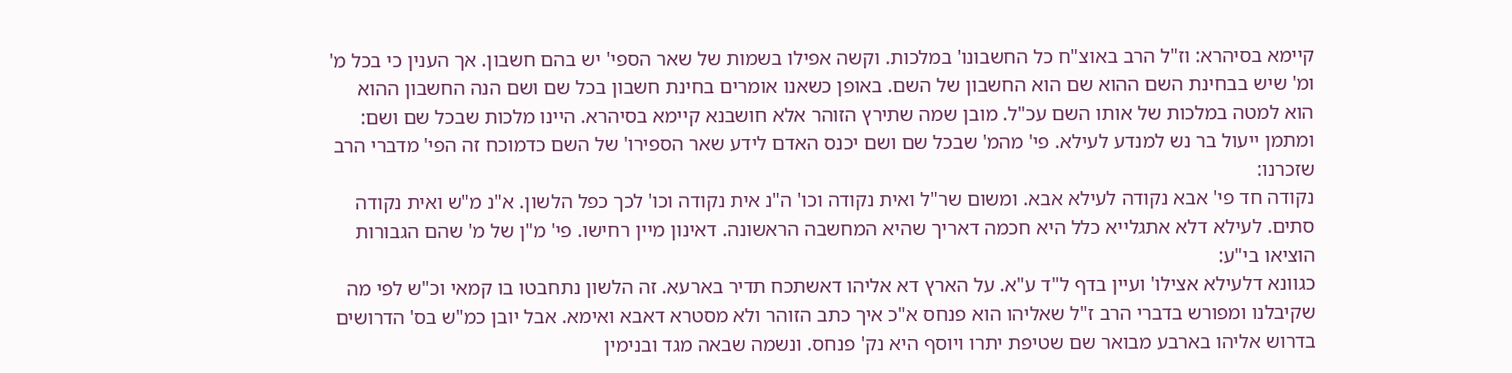קיימא בסיהרא: וז"ל הרב באוצ"ח כל החשבונו' במלכות. וקשה אפילו בשמות של שאר הספי' יש בהם חשבון. אך הענין כי בכל מ' ומ' שיש בבחינת השם ההוא שם הוא החשבון של השם. באופן כשאנו אומרים בחינת חשבון בכל שם ושם הנה החשבון ההוא הוא למטה במלכות של אותו השם עכ"ל. מובן שמה שתירץ הזוהר אלא חושבנא קיימא בסיהרא. היינו מלכות שבכל שם ושם: ומתמן ייעול בר נש למנדע לעילא. פי' מהמ' שבכל שם ושם יכנס האדם לידע שאר הספירו' של השם כדמוכח זה הפי' מדברי הרב שזכרנו:
נקודה חד פי' אבא נקודה לעילא אבא. ומשום שר"ל ואית נקודה וכו' ה"נ אית נקודה וכו' לכך כפל הלשון. א"נ מ"ש ואית נקודה סתים. לעילא דלא אתגלייא כלל היא חכמה דאריך שהיא המחשבה הראשונה. דאינון מיין רחישו. פי' מ"ן של מ' שהם הגבורות הוציאו בי"ע:
כגוונא דלעילא אצילו' ועיין בדף ל"ד ע"א. על הארץ דא אליהו דאשתכח תדיר בארעא. זה הלשון נתחבטו בו קמאי וכ"ש לפי מה שקיבלנו ומפורש בדברי הרב ז"ל שאליהו הוא פנחס א"כ איך כתב הזוהר ולא מסטרא דאבא ואימא. אבל יובן כמ"ש בס' הדרושים בדרוש אליהו בארבע מבואר שם שטיפת יתרו ויוסף היא נק' פנחס. ונשמה שבאה מגד ובנימין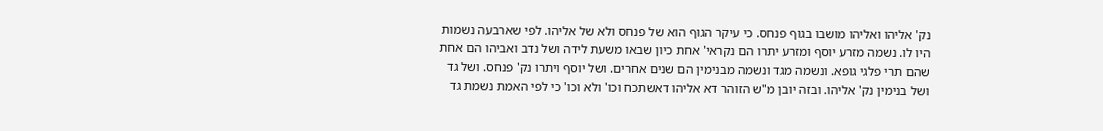נק' אליהו ואליהו מושבו בגוף פנחס. כי עיקר הגוף הוא של פנחס ולא של אליהו. לפי שארבעה נשמות היו לו. נשמה מזרע יוסף ומזרע יתרו הם נקראי' אחת כיון שבאו משעת לידה ושל נדב ואביהו הם אחת שהם תרי פלגי גופא. ונשמה מגד ונשמה מבנימין הם שנים אחרים. ושל יוסף ויתרו נק' פנחס. ושל גד ושל בנימין נק' אליהו. ובזה יובן מ"ש הזוהר דא אליהו דאשתכח וכו' ולא וכו' כי לפי האמת נשמת גד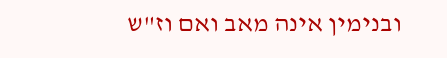ובנימין אינה מאב ואם וז"ש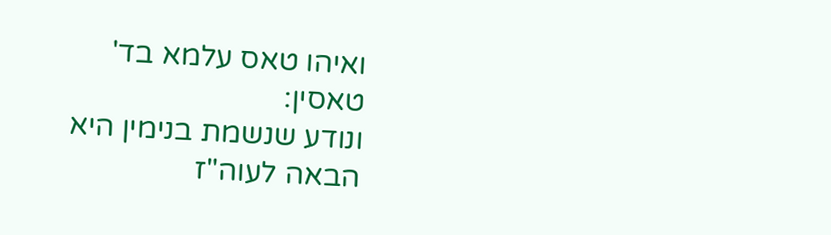ואיהו טאס עלמא בד' טאסין:
ונודע שנשמת בנימין היא הבאה לעוה"ז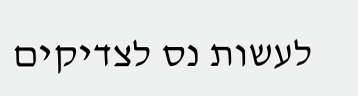לעשות נס לצדיקים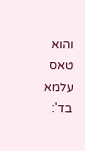והוא טאס עלמא בד':